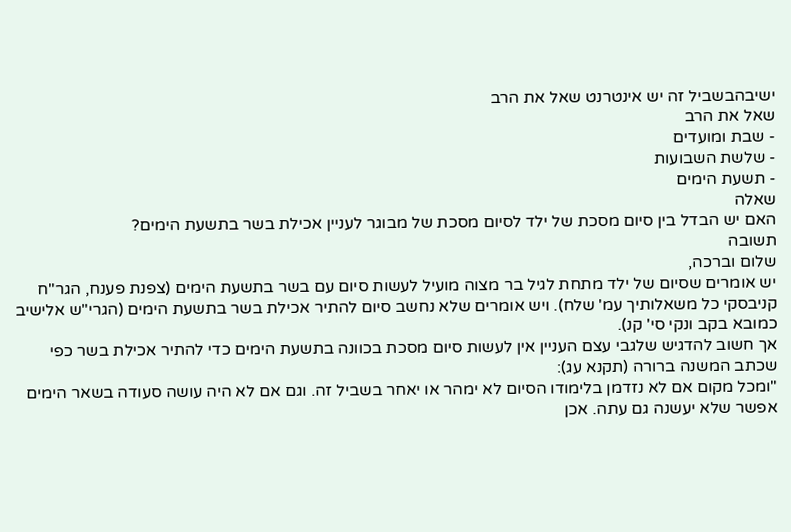ישיבהבשביל זה יש אינטרנט שאל את הרב
שאל את הרב
- שבת ומועדים
- שלשת השבועות
- תשעת הימים
שאלה
האם יש הבדל בין סיום מסכת של ילד לסיום מסכת של מבוגר לעניין אכילת בשר בתשעת הימים?
תשובה
שלום וברכה,
יש אומרים שסיום של ילד מתחת לגיל בר מצוה מועיל לעשות סיום עם בשר בתשעת הימים (צפנת פענח, הגר"ח קניבסקי כל משאלותיך עמ' שלח). ויש אומרים שלא נחשב סיום להתיר אכילת בשר בתשעת הימים (הגרי"ש אלישיב כמובא בקב ונקי סי' קנ).
אך חשוב להדגיש שלגבי עצם העניין אין לעשות סיום מסכת בכוונה בתשעת הימים כדי להתיר אכילת בשר כפי שכתב המשנה ברורה (תקנא עג):
"ומכל מקום אם לא נזדמן בלימודו הסיום לא ימהר או יאחר בשביל זה. וגם אם לא היה עושה סעודה בשאר הימים אפשר שלא יעשנה גם עתה. אכן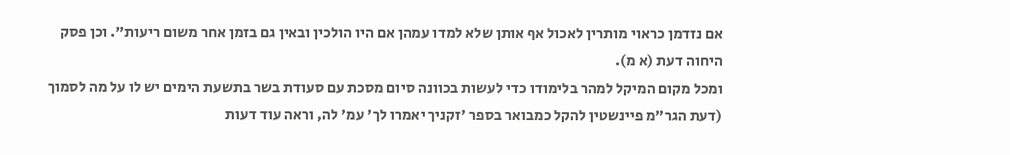אם נזדמן כראוי מותרין לאכול אף אותן שלא למדו עמהן אם היו הולכין ובאין גם בזמן אחר משום ריעות". וכן פסק היחוה דעת (א מ).
ומכל מקום המיקל למהר בלימודו כדי לעשות בכוונה סיום מסכת עם סעודת בשר בתשעת הימים יש לו על מה לסמוך (דעת הגר"מ פיינשטין להקל כמבואר בספר 'זקניך יאמרו לך' עמ' לה, וראה עוד דעות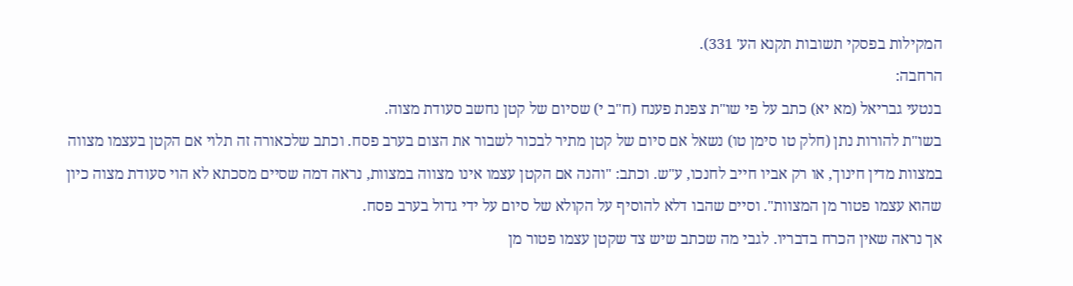המקילות בפסקי תשובות תקנא הע' 331).
הרחבה:
בנטעי גבריאל (מא יא) כתב על פי שו"ת צפנת פענח (ח"ב י) שסיום של קטן נחשב סעודת מצוה.
בשו"ת להורות נתן (חלק טו סימן טו) נשאל אם סיום של קטן מתיר לבכור לשבור את הצום בערב פסח. וכתב שלכאורה זה תלוי אם הקטן בעצמו מצווה במצוות מדין חינוך, או רק אביו חייב לחנכו, ע"ש. וכתב: "והנה אם הקטן עצמו אינו מצווה במצוות, נראה דמה שסיים מסכתא לא הוי סעודת מצוה כיון שהוא עצמו פטור מן המצוות". וסיים שהבו דלא להוסיף על הקולא של סיום על ידי גדול בערב פסח.
אך נראה שאין הכרח בדבריו. לגבי מה שכתב שיש צד שקטן עצמו פטור מן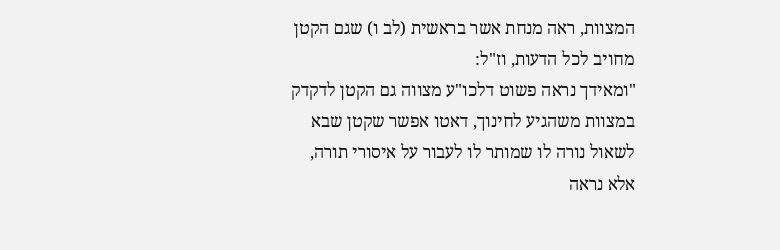המצוות, ראה מנחת אשר בראשית (לב ו) שגם הקטן מחויב לכל הדעות, וז"ל:
"ומאידך נראה פשוט דלכו"ע מצווה גם הקטן לדקדק במצוות משהגיע לחינוך, דאטו אפשר שקטן שבא לשאול נורה לו שמותר לו לעבור על איסורי תורה, אלא נראה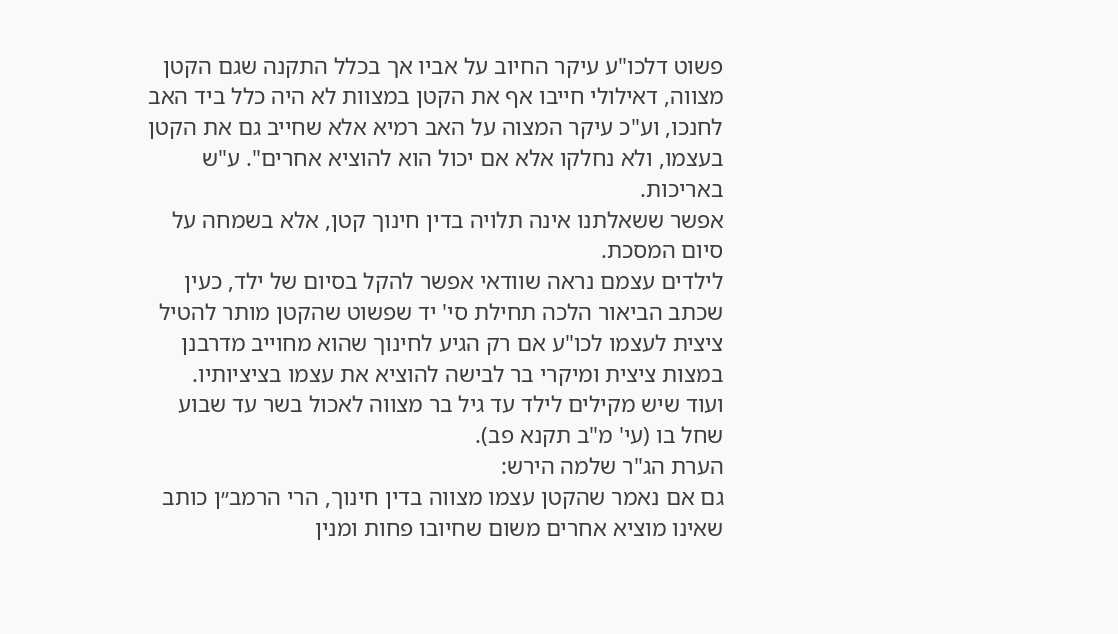פשוט דלכו"ע עיקר החיוב על אביו אך בכלל התקנה שגם הקטן מצווה, דאילולי חייבו אף את הקטן במצוות לא היה כלל ביד האב לחנכו, וע"כ עיקר המצוה על האב רמיא אלא שחייב גם את הקטן בעצמו, ולא נחלקו אלא אם יכול הוא להוציא אחרים". ע"ש באריכות.
אפשר ששאלתנו אינה תלויה בדין חינוך קטן, אלא בשמחה על סיום המסכת.
לילדים עצמם נראה שוודאי אפשר להקל בסיום של ילד, כעין שכתב הביאור הלכה תחילת סי' יד שפשוט שהקטן מותר להטיל ציצית לעצמו לכו"ע אם רק הגיע לחינוך שהוא מחוייב מדרבנן במצות ציצית ומיקרי בר לבישה להוציא את עצמו בציציותיו.
ועוד שיש מקילים לילד עד גיל בר מצווה לאכול בשר עד שבוע שחל בו (עי' מ"ב תקנא פב).
הערת הג"ר שלמה הירש:
גם אם נאמר שהקטן עצמו מצווה בדין חינוך, הרי הרמב״ן כותב שאינו מוציא אחרים משום שחיובו פחות ומנין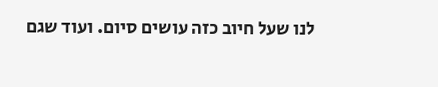לנו שעל חיוב כזה עושים סיום. ועוד שגם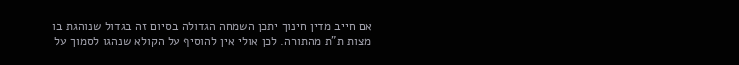אם חייב מדין חינוך יתכן השמחה הגדולה בסיום זה בגדול שנוהגת בו מצות ת"ת מהתורה. לכן אולי אין להוסיף על הקולא שנהגו לסמוך על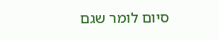סיום לומר שגם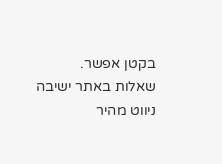בקטן אפשר.
שאלות באתר ישיבה
ניווט מהיר